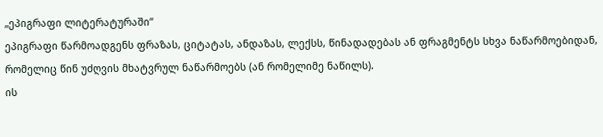„ეპიგრაფი ლიტერატურაში“
ეპიგრაფი წარმოადგენს ფრაზას, ციტატას, ანდაზას, ლექსს, წინადადებას ან ფრაგმენტს სხვა ნაწარმოებიდან, რომელიც წინ უძღვის მხატვრულ ნაწარმოებს (ან რომელიმე ნაწილს).
ის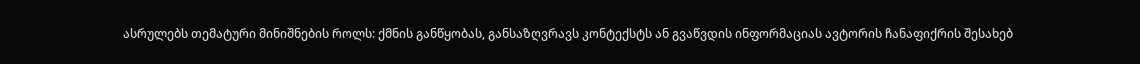ასრულებს თემატური მინიშნების როლს: ქმნის განწყობას, განსაზღვრავს კონტექსტს ან გვაწვდის ინფორმაციას ავტორის ჩანაფიქრის შესახებ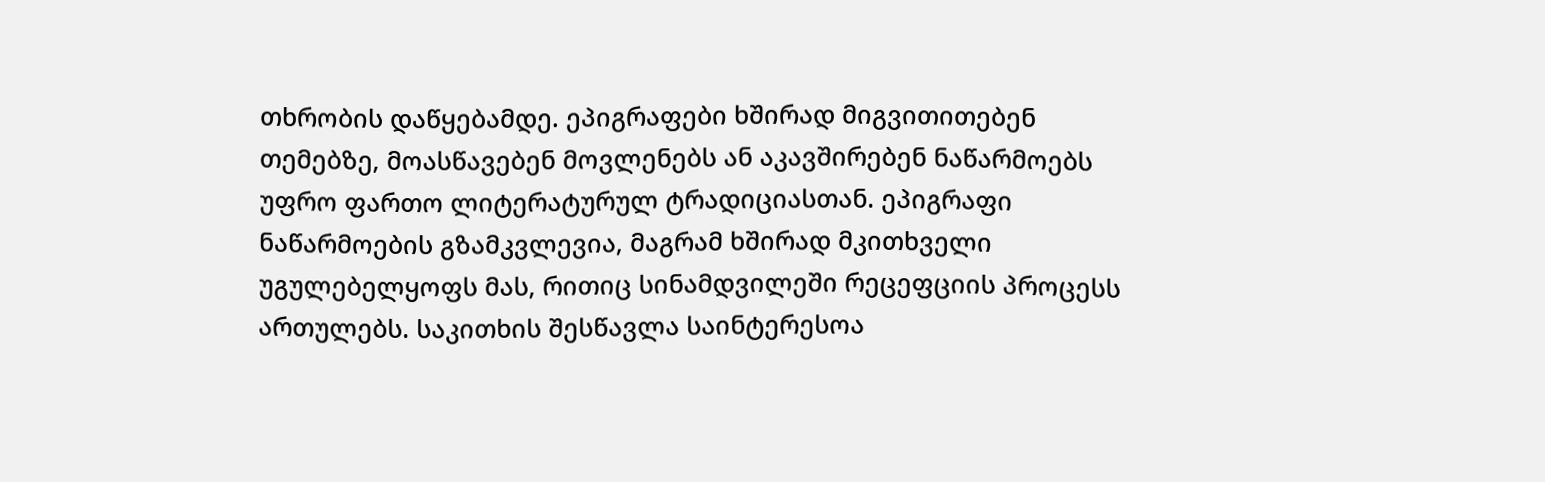თხრობის დაწყებამდე. ეპიგრაფები ხშირად მიგვითითებენ თემებზე, მოასწავებენ მოვლენებს ან აკავშირებენ ნაწარმოებს უფრო ფართო ლიტერატურულ ტრადიციასთან. ეპიგრაფი ნაწარმოების გზამკვლევია, მაგრამ ხშირად მკითხველი უგულებელყოფს მას, რითიც სინამდვილეში რეცეფციის პროცესს ართულებს. საკითხის შესწავლა საინტერესოა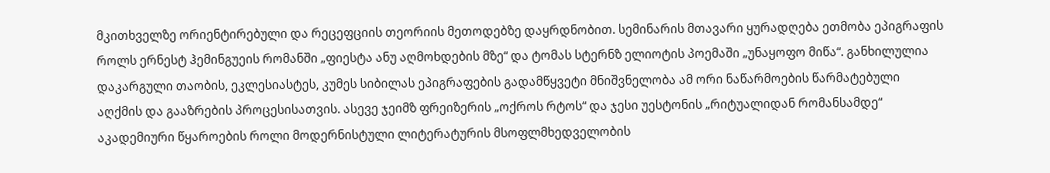მკითხველზე ორიენტირებული და რეცეფციის თეორიის მეთოდებზე დაყრდნობით. სემინარის მთავარი ყურადღება ეთმობა ეპიგრაფის როლს ერნესტ ჰემინგუეის რომანში „ფიესტა ანუ აღმოხდების მზე“ და ტომას სტერნზ ელიოტის პოემაში „უნაყოფო მიწა“. განხილულია დაკარგული თაობის, ეკლესიასტეს, კუმეს სიბილას ეპიგრაფების გადამწყვეტი მნიშვნელობა ამ ორი ნაწარმოების წარმატებული აღქმის და გააზრების პროცესისათვის. ასევე ჯეიმზ ფრეიზერის „ოქროს რტოს“ და ჯესი უესტონის „რიტუალიდან რომანსამდე“ აკადემიური წყაროების როლი მოდერნისტული ლიტერატურის მსოფლმხედველობის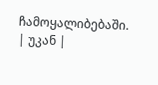ჩამოყალიბებაში.
| უკან |